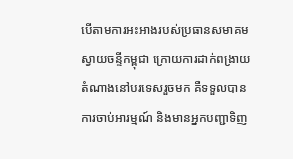បើតាមការអះអាងរបស់ប្រធានសមាគមស្វាយចន្ទីកម្ពុជា ក្រោយការដាក់ពង្រាយតំណាងនៅបរទេសរួចមក គឺទទួលបានការចាប់អារម្មណ៍ និងមានអ្នកបញ្ជាទិញ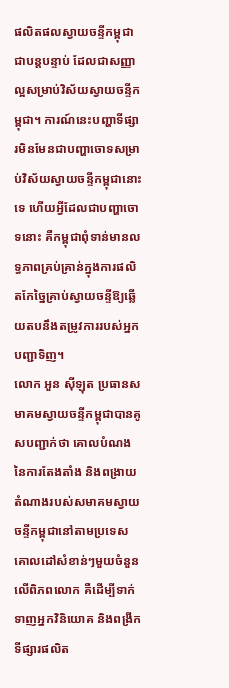ផលិតផលស្វាយចន្ទីកម្ពុជាជាបន្តបន្ទាប់ ដែលជាសញ្ញាល្អសម្រាប់វិស័យស្វាយចន្ទីកម្ពុជា។ ការណ៍នេះបញ្ហាទីផ្សារមិនមែនជាបញ្ហាចោទសម្រាប់វិស័យស្វាយចន្ទីកម្ពុជានោះទេ ហើយអ្វីដែលជាបញ្ហាចោទនោះ គឺកម្ពុជាពុំទាន់មានលទ្ធភាពគ្រប់គ្រាន់ក្នុងការផលិតកែច្នៃគ្រាប់ស្វាយចន្ទីឱ្យឆ្លើយតបនឹងតម្រូវការរបស់អ្នកបញ្ជាទិញ។
លោក អួន ស៊ីឡុត ប្រធានសមាគមស្វាយចន្ទីកម្ពុជាបានគូសបញ្ជាក់ថា គោលបំណងនៃការតែងតាំង និងពង្រាយតំណាងរបស់សមាគមស្វាយចន្ទីកម្ពុជានៅតាមប្រទេសគោលដៅសំខាន់ៗមួយចំនួនលើពិភពលោក គឺដើម្បីទាក់ទាញអ្នកវិនិយោគ និងពង្រីកទីផ្សារផលិត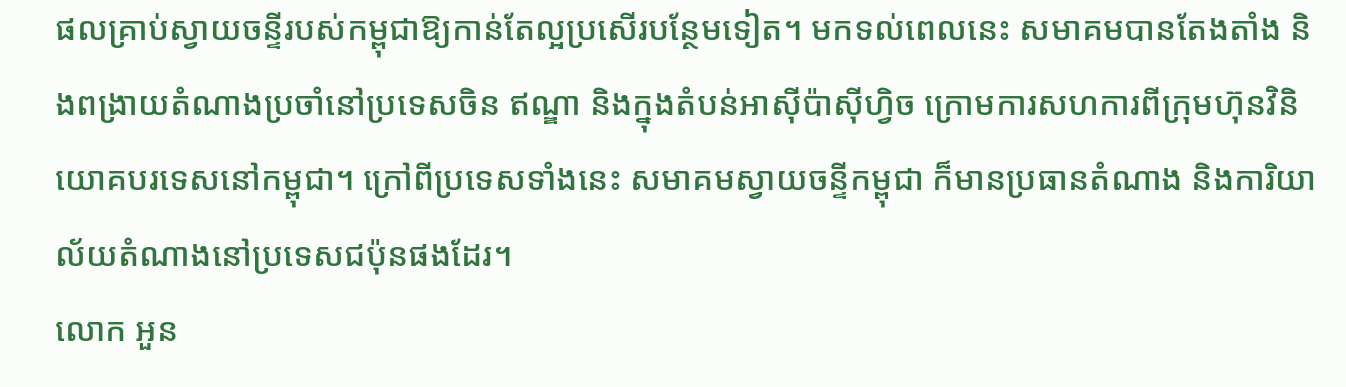ផលគ្រាប់ស្វាយចន្ទីរបស់កម្ពុជាឱ្យកាន់តែល្អប្រសើរបន្ថែមទៀត។ មកទល់ពេលនេះ សមាគមបានតែងតាំង និងពង្រាយតំណាងប្រចាំនៅប្រទេសចិន ឥណ្ឌា និងក្នុងតំបន់អាស៊ីប៉ាស៊ីហ្វិច ក្រោមការសហការពីក្រុមហ៊ុនវិនិយោគបរទេសនៅកម្ពុជា។ ក្រៅពីប្រទេសទាំងនេះ សមាគមស្វាយចន្ទីកម្ពុជា ក៏មានប្រធានតំណាង និងការិយាល័យតំណាងនៅប្រទេសជប៉ុនផងដែរ។
លោក អួន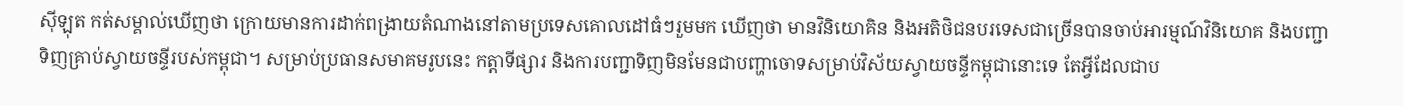ស៊ីឡុត កត់សម្គាល់ឃើញថា ក្រោយមានការដាក់ពង្រាយតំណាងនៅតាមប្រទេសគោលដៅធំៗរួមមក ឃើញថា មានវិនិយោគិន និងអតិថិជនបរទេសជាច្រើនបានចាប់អារម្មណ៍វិនិយោគ និងបញ្ជាទិញគ្រាប់ស្វាយចន្ទីរបស់កម្ពុជា។ សម្រាប់ប្រធានសមាគមរូបនេះ កត្តាទីផ្សារ និងការបញ្ជាទិញមិនមែនជាបញ្ហាចោទសម្រាប់វិស័យស្វាយចន្ទីកម្ពុជានោះទេ តែអ្វីដែលជាប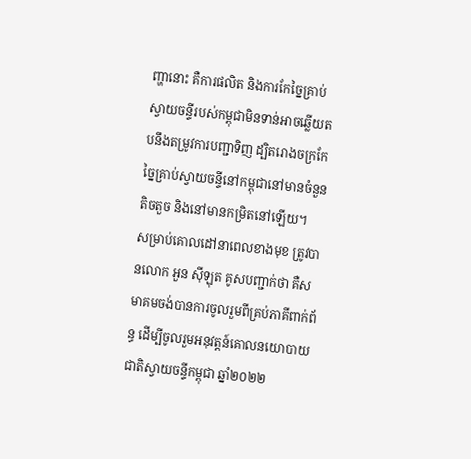ញ្ហានោះ គឺការផលិត និងការកែច្នៃគ្រាប់ស្វាយចន្ទីរបស់កម្ពុជាមិនទាន់អាចឆ្លើយតបនឹងតម្រូវការបញ្ជាទិញ ដ្បិតរោងចក្រកែច្នៃគ្រាប់ស្វាយចន្ទីនៅកម្ពុជានៅមានចំនួនតិចតួច និងនៅមានកម្រិតនៅឡើយ។
សម្រាប់គោលដៅនាពេលខាងមុខ ត្រូវបានលោក អួន ស៊ីឡុត គូសបញ្ជាក់ថា គឺសមាគមចង់បានការចូលរួមពីគ្រប់ភាគីពាក់ព័ន្ធ ដើម្បីចូលរួមអនុវត្តន៍គោលនយោបាយជាតិស្វាយចន្ទីកម្ពុជា ឆ្នាំ២០២២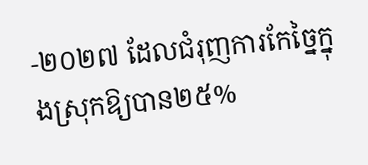-២០២៧ ដែលជំរុញការកែច្នៃក្នុងស្រុកឱ្យបាន២៥%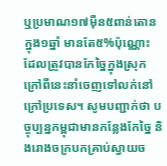ឬប្រមាណ១៧ម៉ឺន៥ពាន់តោនក្នុង១ឆ្នាំ មានតែ៥%ប៉ុណ្ណោះ ដែលត្រូវបានកែច្នៃក្នុងស្រុក ក្រៅពីនេះនាំចេញទៅលក់នៅក្រៅប្រទេស។ សូមបញ្ជាក់ថា បច្ចុប្បន្នកម្ពុជាមានកន្លែងកែច្នៃ និងរោងចក្របកគ្រាប់ស្វាយច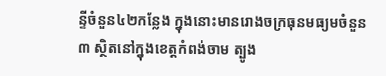ន្ទីចំនួន៤២កន្លែង ក្នុងនោះមានរោងចក្រធុនមធ្យមចំនួន៣ ស្ថិតនៅក្នុងខេត្តកំពង់ចាម ត្បូង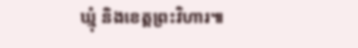ឃ្មុំ និងខេត្តព្រះវិហារ៕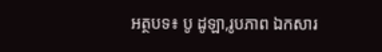អត្ថបទ៖ បូ ដូឡា,រូបភាព ឯកសារ